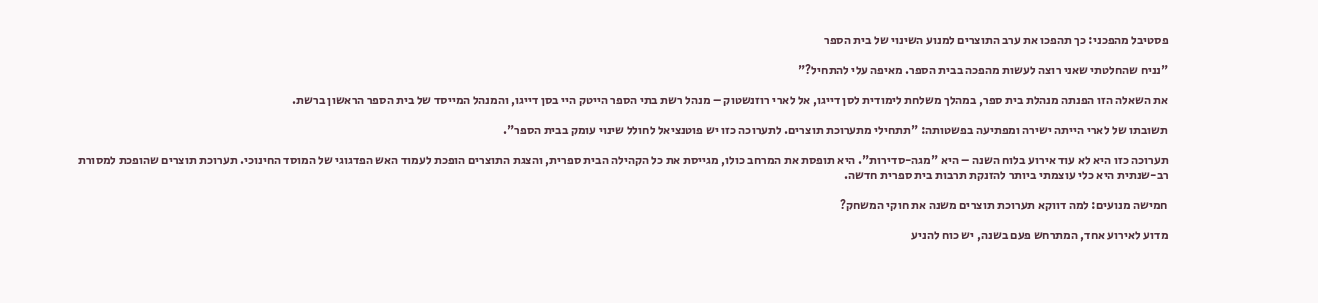פסטיבל מהפכני: כך תהפכו את ערב התוצרים למנוע השינוי של בית הספר

"נניח שהחלטתי שאני רוצה לעשות מהפכה בבית הספר. מאיפה עלי להתחיל?"

את השאלה הזו הפנתה מנהלת בית ספר, במהלך משלחת לימודית לסן דייגו, אל לארי רוזנשטוק – מנהל רשת בתי הספר הייטק היי בסן דייגו, והמנהל המייסד של בית הספר הראשון ברשת.

תשובתו של לארי הייתה ישירה ומפתיעה בפשטותה: "תתחילי מתערוכת תוצרים. לתערוכה כזו יש פוטנציאל לחולל שינוי עומק בבית הספר".

תערוכה כזו היא לא עוד אירוע בלוח השנה – היא "מגה-סדירות". היא תופסת את המרחב כולו, מגייסת את כל הקהילה הבית ספרית, והצגת התוצרים הופכת לעמוד האש הפדגוגי של המוסד החינוכי. תערוכת תוצרים שהופכת למסורת רב-שנתית היא כלי עוצמתי ביותר להזנקת תרבות בית ספרית חדשה.

חמישה מנועים: למה דווקא תערוכת תוצרים משנה את חוקי המשחק?

מדוע לאירוע אחד, המתרחש פעם בשנה, יש כוח להניע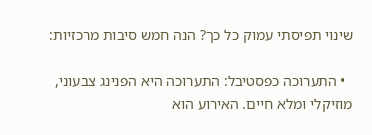שינוי תפיסתי עמוק כל כך? הנה חמש סיבות מרכזיות:

  • התערוכה כפסטיבל: התערוכה היא הפנינג צבעוני, מוזיקלי ומלא חיים. האירוע הוא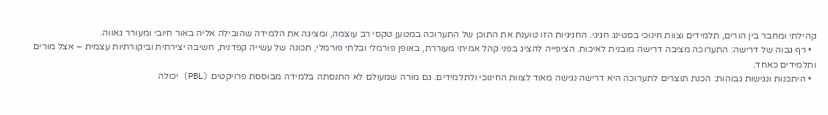קהילתי ומחבר בין הורים, תלמידים וצוות חינוכי בסטינג חגיגי. החגיגיות הזו טוענת את התוכן של התערוכה במטען טקסי רב עוצמה, ומציגה את הלמידה שהובילה אליה באור חיובי ומעורר גאווה.
  • רף גבוה של דרישה: התערוכה מציבה דרישה מובנית לאיכות. הציפייה להציג בפני קהל אמיתי מעוררת, באופן פורמלי ובלתי פורמלי, תכונה של עשייה קפדנית, חשיבה יצירתית וביקורתיות עצמית – אצל מורים ותלמידים כאחד.
  • היתכנות ונגישות גבוהות: הכנת תוצרים לתערוכה היא דרישה נגישה מאוד לצוות החינוכי ולתלמידים. גם מורה שמעולם לא התנסתה בלמידה מבוססת פרויקטים (PBL) יכולה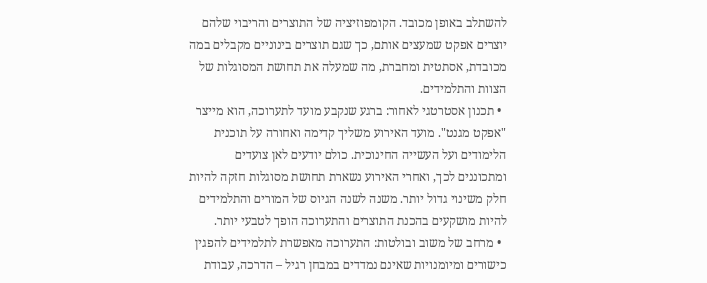להשתלב באופן מכובד. הקומפוזיציה של התוצרים והריבוי שלהם יוצרים אפקט שמעצים אותם, כך שגם תוצרים בינוניים מקבלים במה מכובדת, אסתטית ומחברת, מה שמעלה את תחושת המסוגלות של הצוות והתלמידים.
  • תכנון אסטרטגי לאחור: ברגע שנקבע מועד לתערוכה, הוא מייצר "אפקט מגנט". מועד האירוע משליך קדימה ואחורה על תוכנית הלימודים ועל העשייה החינוכית. כולם יודעים לאן צועדים ומתכוננים לכך, ואחרי האירוע נשארת תחושת מסוגלות חזקה להיות חלק משינוי גדול יותר. משנה לשנה הגיוס של המורים והתלמידים להיות מושקעים בהכנת התוצרים והתערוכה הופך לטבעי יותר.
  • מרחב של משוב ובולטות: התערוכה מאפשרת לתלמידים להפגין כישורים ומיומנויות שאינם נמדדים במבחן רגיל – הדרכה, עבודת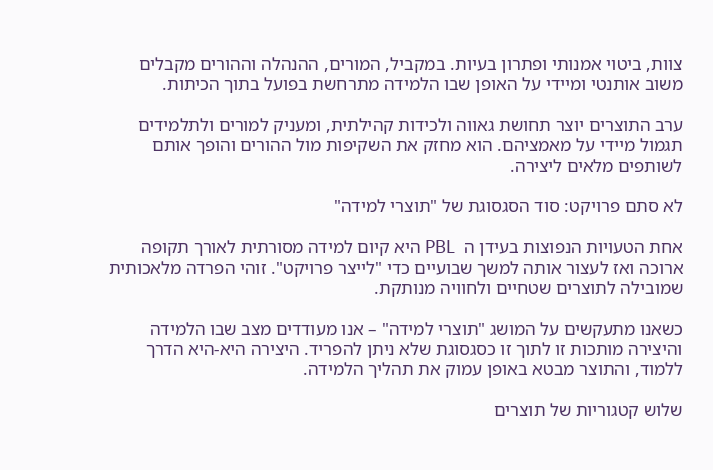צוות, ביטוי אמנותי ופתרון בעיות. במקביל, המורים, ההנהלה וההורים מקבלים משוב אותנטי ומיידי על האופן שבו הלמידה מתרחשת בפועל בתוך הכיתות.

ערב התוצרים יוצר תחושת גאווה ולכידות קהילתית, ומעניק למורים ולתלמידים תגמול מיידי על מאמציהם. הוא מחזק את השקיפות מול ההורים והופך אותם לשותפים מלאים ליצירה.

לא סתם פרויקט: סוד הסגסוגת של "תוצרי למידה"

אחת הטעויות הנפוצות בעידן ה  PBL היא קיום למידה מסורתית לאורך תקופה ארוכה ואז לעצור אותה למשך שבועיים כדי "לייצר פרויקט". זוהי הפרדה מלאכותית שמובילה לתוצרים שטחיים ולחוויה מנותקת.

כשאנו מתעקשים על המושג "תוצרי למידה" – אנו מעודדים מצב שבו הלמידה והיצירה מותכות זו לתוך זו כסגסוגת שלא ניתן להפריד. היצירה היא-היא הדרך ללמוד, והתוצר מבטא באופן עמוק את תהליך הלמידה.

שלוש קטגוריות של תוצרים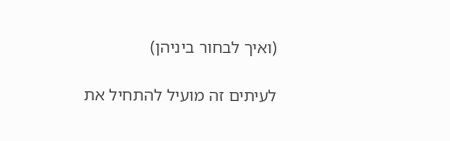(ואיך לבחור ביניהן)

לעיתים זה מועיל להתחיל את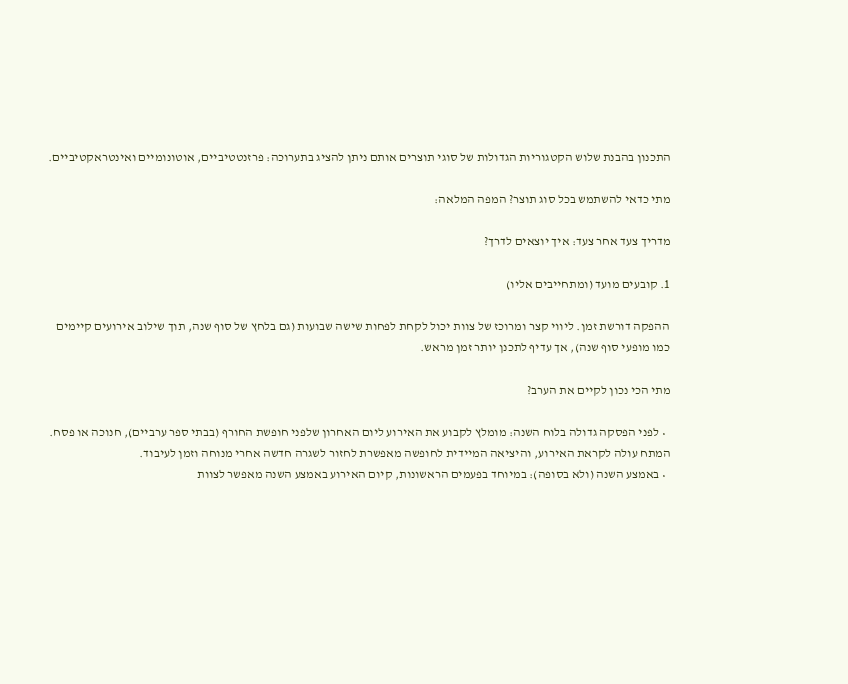התכנון בהבנת שלוש הקטגוריות הגדולות של סוגי תוצרים אותם ניתן להציג בתערוכה: פרזנטטיביים, אוטונומיים ואינטראקטיביים.

מתי כדאי להשתמש בכל סוג תוצר? המפה המלאה:

מדריך צעד אחר צעד: איך יוצאים לדרך?

1. קובעים מועד (ומתחייבים אליו)

ההפקה דורשת זמן. ליווי קצר ומרוכז של צוות יכול לקחת לפחות שישה שבועות (גם בלחץ של סוף שנה, תוך שילוב אירועים קיימים כמו מופעי סוף שנה), אך עדיף לתכנן יותר זמן מראש.

מתי הכי נכון לקיים את הערב?

  • לפני הפסקה גדולה בלוח השנה: מומלץ לקבוע את האירוע ליום האחרון שלפני חופשת החורף (בבתי ספר ערביים), חנוכה או פסח. המתח עולה לקראת האירוע, והיציאה המיידית לחופשה מאפשרת לחזור לשגרה חדשה אחרי מנוחה וזמן לעיבוד.
  • באמצע השנה (ולא בסופה): במיוחד בפעמים הראשונות, קיום האירוע באמצע השנה מאפשר לצוות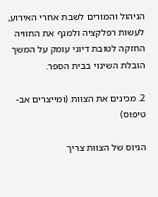הניהול והמורים לשבת אחרי האירוע, לעשות רפלקציה ולמנף את החוויה החזקה לטובת דיוני עומק על המשך הובלת השינוי בבית הספר.

2. מכינים את הצוות (ומייצרים אב-טיפוס)

הגיוס של הצוות צריך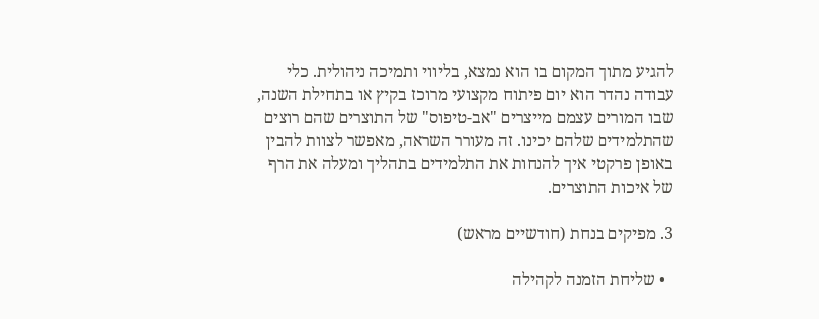להגיע מתוך המקום בו הוא נמצא, בליווי ותמיכה ניהולית. כלי עבודה נהדר הוא יום פיתוח מקצועי מרוכז בקיץ או בתחילת השנה, שבו המורים עצמם מייצרים "אב-טיפוס" של התוצרים שהם רוצים שהתלמידים שלהם יכינו. זה מעורר השראה, מאפשר לצוות להבין באופן פרקטי איך להנחות את התלמידים בתהליך ומעלה את הרף של איכות התוצרים.

3. מפיקים בנחת (חודשיים מראש)

  • שליחת הזמנה לקהילה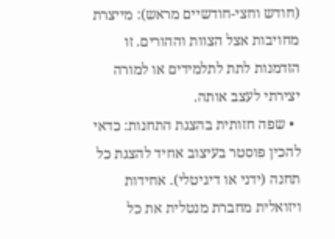(חודש וחצי-חודשיים מראש): מייצרת מחויבות אצל הצוות וההורים. זו הזדמנות לתת לתלמידים או למורה יצירתי לעצב אותה.
  • שפה חזותית בהצגת התחנות: כדאי להכין פוסטר בעיצוב אחיד להצגת כל תחנה (ידני או דיגיטלי). אחידות ויזואלית מחברת מנטלית את כל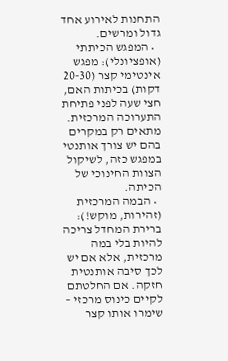התחנות לאירוע אחד גדול ומרשים.
  • המפגש הכיתתי (אופציונלי): מפגש אינטימי קצר (20-30 דקות) בכיתות האם, חצי שעה לפני פתיחת התערוכה המרכזית. מתאים רק במקרים בהם יש צורך אותנטי במפגש כזה, לשיקול הצוות החינוכי של הכיתה.
  • הבמה המרכזית (זהירות, מוקש!): ברירת המחדל צריכה להיות בלי במה מרכזית, אלא אם יש לכך סיבה אותנטית חזקה. אם החלטתם לקיים כינוס מרכזי – שימרו אותו קצר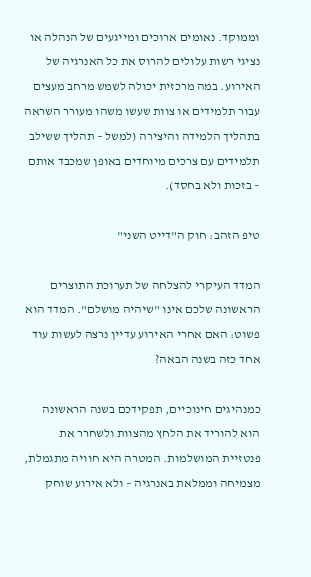וממוקד. נאומים ארוכים ומייגעים של הנהלה או נציגי רשות עלולים להרוס את כל האנרגיה של האירוע. במה מרכזית יכולה לשמש מרחב מעצים עבור תלמידים או צוות שעשו משהו מעורר השראה בתהליך הלמידה והיצירה (למשל – תהליך ששילב תלמידים עם צרכים מיוחדים באופן שמכבד אותם – בזכות ולא בחסד).

טיפ הזהב: חוק ה"דייט השני"

המדד העיקרי להצלחה של תערוכת התוצרים הראשונה שלכם אינו "שיהיה מושלם". המדד הוא פשוט: האם אחרי האירוע עדיין נרצה לעשות עוד אחד כזה בשנה הבאה?

כמנהיגים חינוכיים, תפקידכם בשנה הראשונה הוא להוריד את הלחץ מהצוות ולשחרר את פנטזיית המושלמות. המטרה היא חוויה מתגמלת, מצמיחה וממלאת באנרגיה – ולא אירוע שוחק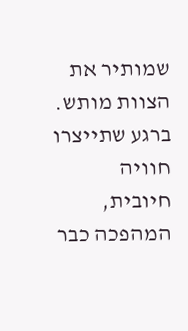שמותיר את הצוות מותש. ברגע שתייצרו חוויה חיובית, המהפכה כבר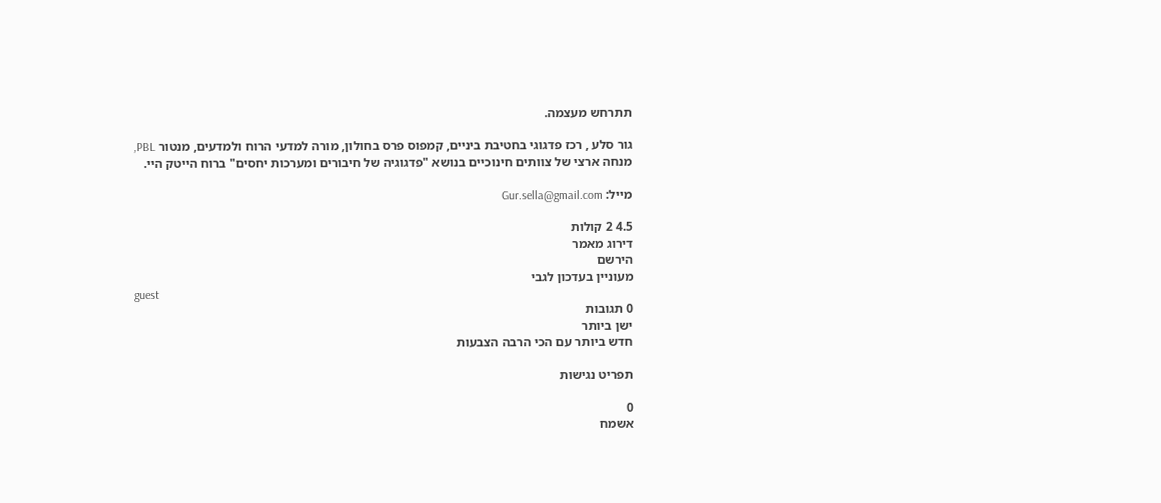תתרחש מעצמה.

גור סלע , רכז פדגוגי בחטיבת ביניים, קמפוס פרס בחולון, מורה למדעי הרוח ולמדעים, מנטור PBL, מנחה ארצי של צוותים חינוכיים בנושא "פדגוגיה של חיבורים ומערכות יחסים" ברוח הייטק היי.

מייל: Gur.sella@gmail.com

4.5 2 קולות
דירוג מאמר
הירשם
מעוניין בעדכון לגבי
guest
0 תגובות
ישן ביותר
חדש ביותר עם הכי הרבה הצבעות

תפריט נגישות

0
אשמח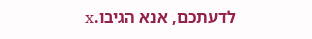לדעתכם, אנא הגיבו.x